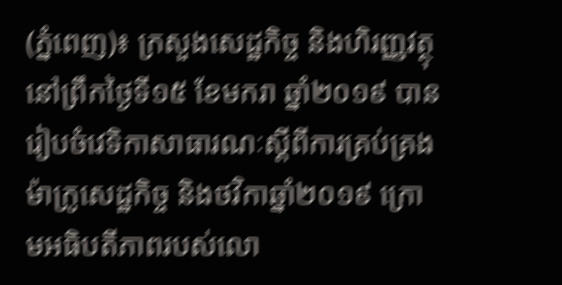(ភ្នំពេញ)៖ ក្រសួងសេដ្ឋកិច្ច និងហិរញ្ញវត្ថុ នៅព្រឹកថ្ងៃទី១៥ ខែមករា ឆ្នាំ២០១៩ បានរៀបចំវេទិកាសាធារណៈស្តីពីការគ្រប់គ្រងម៉ាក្រូសេដ្ឋកិច្ច និងថវិកាឆ្នាំ២០១៩ ក្រោមអធិបតីភាពរបស់លោ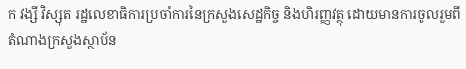ក វង្សី វិស្សុត រដ្ឋលេខាធិការប្រចាំការនៃក្រសួងសេដ្ឋកិច្ច និងហិរញ្ញវត្ថុ ដោយមានការចូលរួមពីតំណាងក្រសួងស្ថាប័ន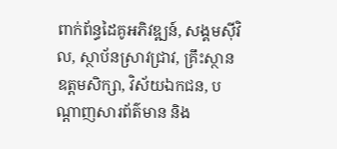ពាក់ព័ន្ធដៃគូអភិវឌ្ឍន៍, សង្គមស៊ីវិល, ស្ថាប័នស្រាវជ្រាវ, គ្រឹះស្ថានឧត្តមសិក្សា, វិស័យឯកជន, បណ្តាញសារព័ត៌មាន និង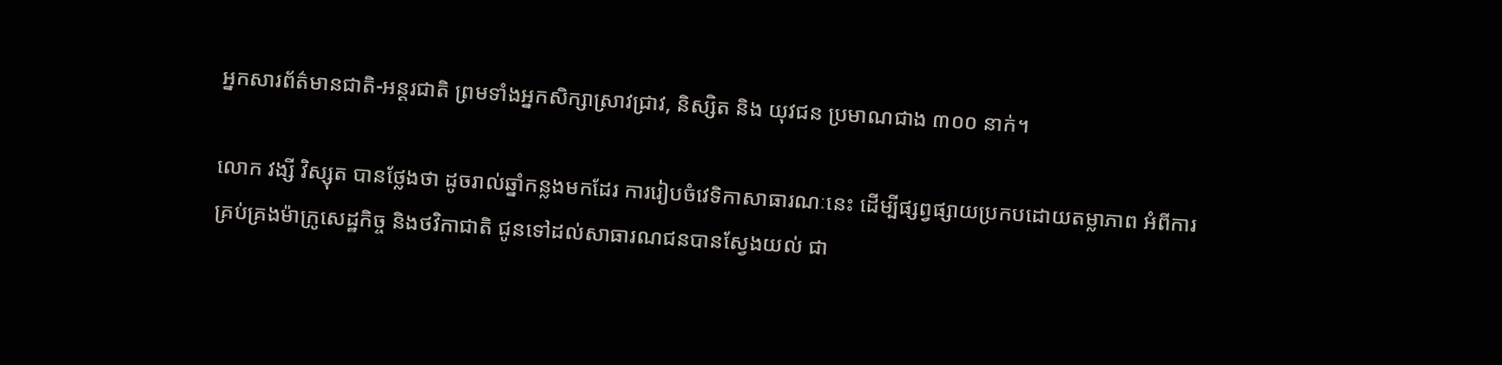អ្នកសារព័ត៌មានជាតិ-អន្តរជាតិ ព្រមទាំងអ្នកសិក្សាស្រាវជ្រាវ, និស្សិត និង យុវជន ប្រមាណជាង ៣០០ នាក់។

លោក វង្សី វិស្សុត បានថ្លែងថា ដូចរាល់ឆ្នាំកន្លងមកដែរ ការរៀបចំវេទិកាសាធារណៈនេះ ដើម្បីផ្សព្វផ្សាយប្រកបដោយតម្លាភាព អំពីការគ្រប់គ្រងម៉ាក្រូសេដ្ឋកិច្ច និងថវិកាជាតិ ជូនទៅដល់សាធារណជនបានស្វែងយល់ ជា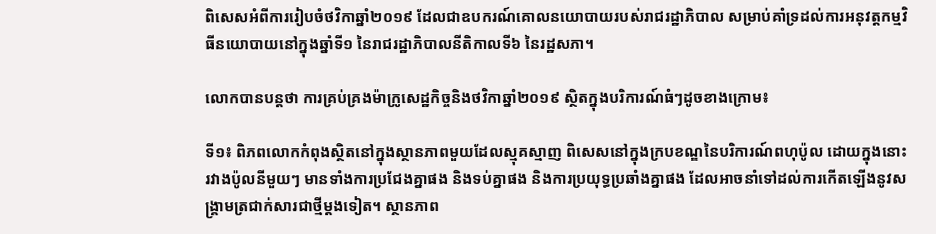ពិសេសអំពីការរៀបចំថវិកាឆ្នាំ២០១៩ ដែលជាឧបករណ៍គោលនយោបាយរបស់រាជរដ្ឋាភិបាល សម្រាប់គាំទ្រដល់ការអនុវត្តកម្មវិធីនយោបាយនៅក្នុងឆ្នាំទី១ នៃរាជរដ្ឋាភិបាលនីតិកាលទី៦ នៃរដ្ឋសភា។

លោកបានបន្តថា ការគ្រប់គ្រងម៉ាក្រូសេដ្ឋកិច្ចនិងថវិកាឆ្នាំ២០១៩ ស្ថិតក្នុងបរិការណ៍ធំៗដូចខាងក្រោម៖

ទី១៖ ពិភពលោកកំពុងស្ថិតនៅក្នុងស្ថានភាពមួយដែលស្មុគស្មាញ ពិសេសនៅក្នុងក្របខណ្ឌនៃបរិការណ៍ពហុប៉ូល ដោយក្នុងនោះ រវាងប៉ូលនីមួយៗ មានទាំងការប្រជែងគ្នាផង និងទប់គ្នាផង និងការប្រយុទ្ធប្រឆាំងគ្នាផង ដែលអាចនាំទៅដល់ការកើតឡើងនូវសង្រ្គាមត្រជាក់សារជាថ្មីម្តងទៀត។ ស្ថានភាព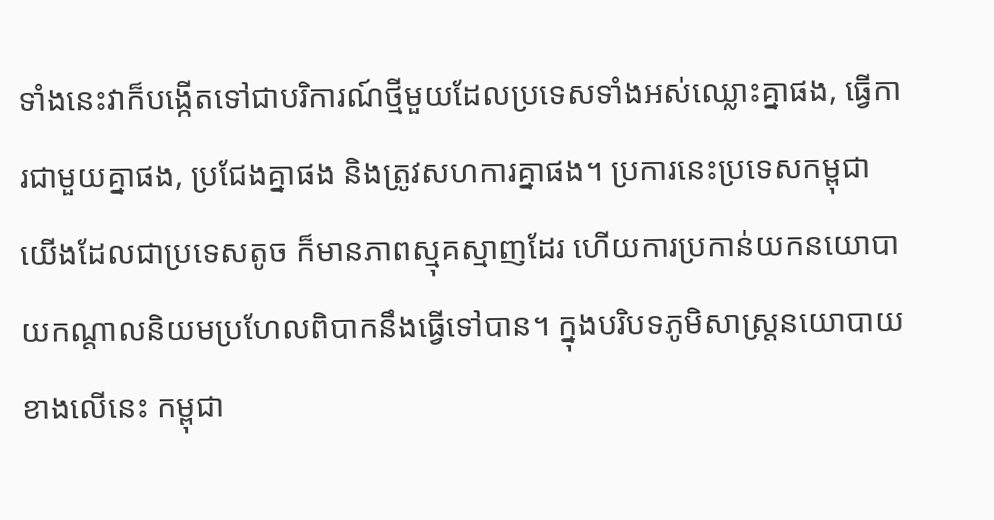ទាំងនេះវាក៏បង្កើតទៅជាបរិការណ៍ថ្មីមួយដែលប្រទេសទាំងអស់ឈ្លោះគ្នាផង, ធ្វើការជាមួយគ្នាផង, ប្រជែងគ្នាផង និងត្រូវសហការគ្នាផង។ ប្រការនេះប្រទេសកម្ពុជាយើងដែលជាប្រទេសតូច ក៏មានភាពស្មុគស្មាញដែរ ហើយការប្រកាន់យកនយោបាយកណ្តាលនិយមប្រហែលពិបាកនឹងធ្វើទៅបាន។ ក្នុងបរិបទភូមិសាស្រ្តនយោបាយខាងលើនេះ កម្ពុជា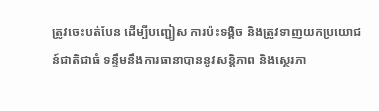ត្រូវចេះបត់បែន ដើម្បីបញ្ជៀស ការប៉ះទង្គិច និងត្រូវទាញយកប្រយោជន៍ជាតិជាធំ ទន្ទឹមនឹងការធានាបាននូវសន្តិភាព និងស្ថេរភា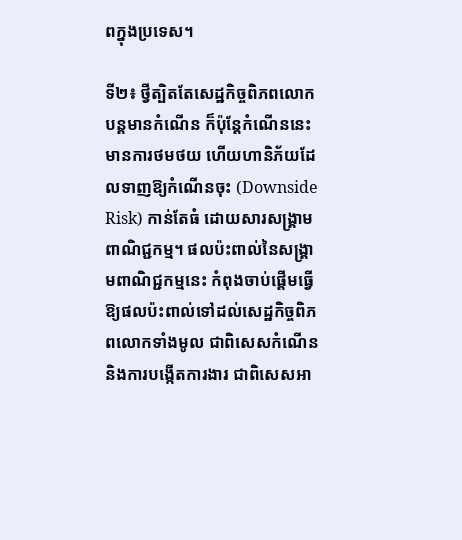ពក្នុងប្រទេស។

ទី២៖ ថ្វីត្បិតតែសេដ្ឋកិច្ចពិភពលោកបន្តមានកំណើន ក៏ប៉ុន្តែកំណើននេះ មានការថមថយ ហើយហានិភ័យដែលទាញឱ្យកំណើនចុះ (Downside Risk) កាន់តែធំ ដោយសារសង្គ្រាមពាណិជ្ជកម្ម។ ផលប៉ះពាល់នៃសង្គ្រាមពាណិជ្ជកម្មនេះ កំពុងចាប់ផ្តើមធ្វើឱ្យផលប៉ះពាល់ទៅដល់សេដ្ឋកិច្ចពិភពលោកទាំងមូល ជាពិសេសកំណើន និងការបង្កើតការងារ ជាពិសេសអា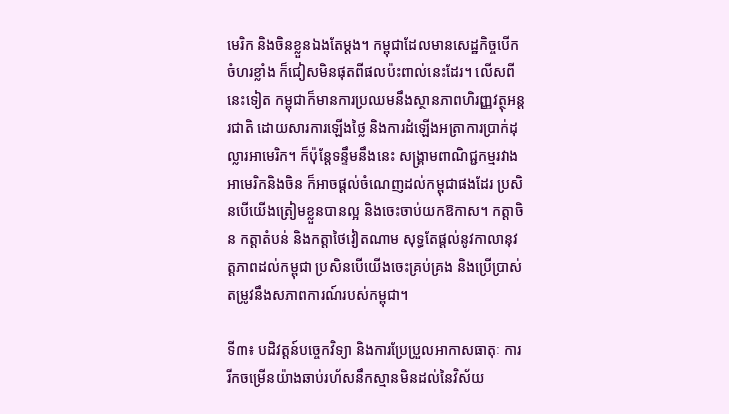មេរិក និងចិនខ្លួនឯងតែម្តង។ កម្ពុជាដែលមានសេដ្ឋកិច្ចបើកចំហរខ្លាំង ក៏ជៀសមិនផុតពីផលប៉ះពាល់នេះដែរ។ លើសពីនេះទៀត កម្ពុជាក៏មានការប្រឈមនឹងស្ថានភាពហិរញ្ញវត្ថុអន្តរជាតិ ដោយសារការឡើងថ្លៃ និងការដំឡើងអត្រាការប្រាក់ដុល្លារអាមេរិក។ ក៏ប៉ុន្តែទន្ទឹមនឹងនេះ សង្រ្គាមពាណិជ្ជកម្មរវាងអាមេរិកនិងចិន ក៏អាចផ្តល់ចំណេញដល់កម្ពុជាផងដែរ ប្រសិនបើយើងត្រៀមខ្លួនបានល្អ និងចេះចាប់យកឱកាស។ កត្តាចិន កត្តាតំបន់ និងកត្តាថៃវៀតណាម សុទ្ធតែផ្តល់នូវកាលានុវត្តភាពដល់កម្ពុជា ប្រសិនបើយើងចេះគ្រប់គ្រង និងប្រើប្រាស់ តម្រូវនឹងសភាពការណ៍របស់កម្ពុជា។

ទី៣៖ បដិវត្តន៍បច្ចេកវិទ្យា និងការប្រែប្រួលអាកាសធាតុៈ ការរីកចម្រើនយ៉ាងឆាប់រហ័សនឹកស្មានមិនដល់នៃវិស័យ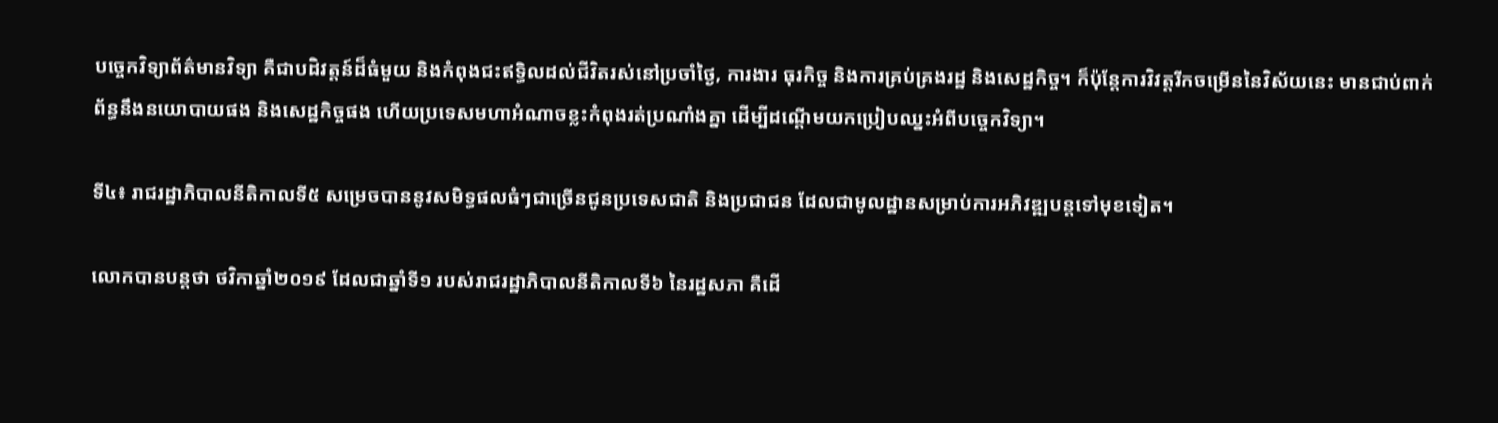បច្ចេកវិទ្យាព័ត៌មានវិទ្យា គឺជាបដិវត្តន៍ដ៏ធំមួយ និងកំពុងជះឥទ្ធិលដល់ជីវិតរស់នៅប្រចាំថ្ងៃ, ការងារ ធុរកិច្ច និងការគ្រប់គ្រងរដ្ឋ និងសេដ្ឋកិច្ច។ ក៏ប៉ុន្តែការវិវត្តរីកចម្រើននៃវិស័យនេះ មានជាប់ពាក់ព័ន្ធនឹងនយោបាយផង និងសេដ្ឋកិច្ចផង ហើយប្រទេសមហាអំណាចខ្លះកំពុងរត់ប្រណាំងគ្នា ដើម្បីដណ្តើមយកប្រៀបឈ្នះអំពីបច្ចេកវិទ្យា។

ទី៤៖ រាជរដ្ឋាភិបាលនីតិកាលទី៥ សម្រេចបាននូវសមិទ្ធផលធំៗជាច្រើនជូនប្រទេសជាតិ និងប្រជាជន ដែលជាមូលដ្ឋានសម្រាប់ការអភិវឌ្ឍបន្តទៅមុខទៀត។

លោកបានបន្តថា ថវិកាឆ្នាំ២០១៩ ដែលជាឆ្នាំទី១ របស់រាជរដ្ឋាភិបាលនីតិកាលទី៦ នៃរដ្ឋសភា គឺដើ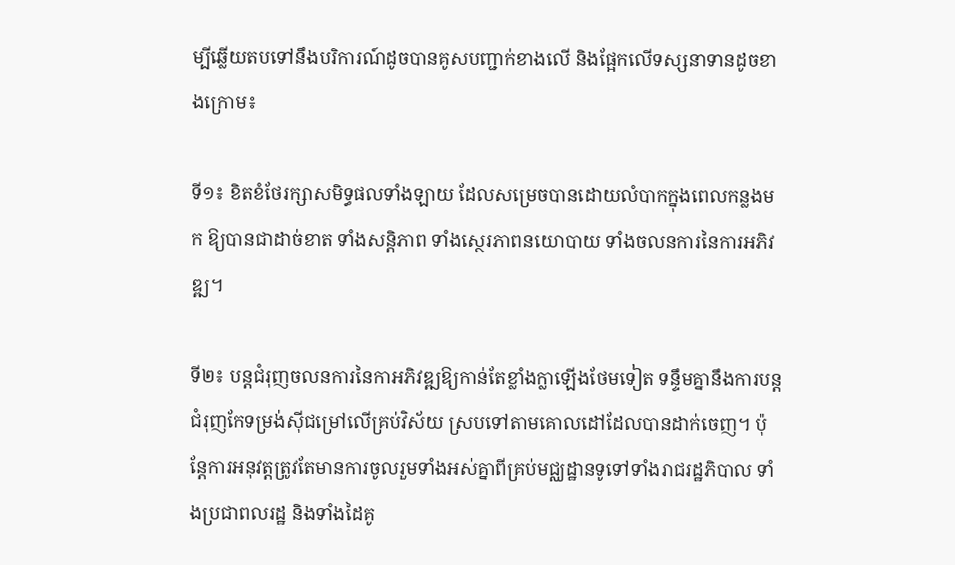ម្បីឆ្លើយតបទៅនឹងបរិការណ៍ដូចបានគូសបញ្ជាក់ខាងលើ និងផ្អែកលើទស្សនាទានដូចខាងក្រោម៖

ទី១៖ ខិតខំថែរក្សាសមិទ្ធផលទាំងឡាយ ដែលសម្រេចបានដោយលំបាកក្នុងពេលកន្លងមក ឱ្យបានជាដាច់ខាត ទាំងសន្តិភាព ទាំងស្ថេរភាពនយោបាយ ទាំងចលនការនៃការអភិវឌ្ឍ។

ទី២៖ បន្តជំរុញចលនការនៃកាអភិវឌ្ឍឱ្យកាន់តែខ្លាំងក្លាឡើងថែមទៀត ទន្ទឹមគ្នានឹងការបន្តជំរុញកែទម្រង់ស៊ីជម្រៅលើគ្រប់វិស័យ ស្របទៅតាមគោលដៅដែលបានដាក់ចេញ។ ប៉ុន្តែការអនុវត្តត្រូវតែមានការចូលរួមទាំងអស់គ្នាពីគ្រប់មជ្ឈដ្ឋានទូទៅទាំងរាជរដ្ឋភិបាល ទាំងប្រជាពលរដ្ឋ និងទាំងដៃគូ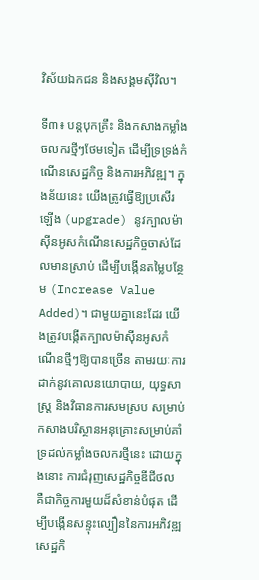វិស័យឯកជន និងសង្គមស៊ីវិល។

ទី៣៖ បន្តបុកគ្រឹះ និងកសាងកម្លាំងចលករថ្មីៗថែមទៀត ដើម្បីទ្រទ្រង់កំណើនសេដ្ឋកិច្ច និងការអភិវឌ្ឍ។ ក្នុងន័យនេះ យើងត្រូវធ្វើឱ្យប្រសើរឡើង (upgrade) នូវក្បាលម៉ាស៊ីនអូសកំណើនសេដ្ឋកិច្ចចាស់ដែលមានស្រាប់ ដើម្បីបង្កើនតម្លៃបន្ថែម (Increase Value Added)។ ជាមួយគ្នានេះដែរ យើងត្រូវបង្កើតក្បាលម៉ាស៊ីនអូសកំណើនថ្មីៗឱ្យបានច្រើន តាមរយៈការដាក់នូវគោលនយោបាយ, យុទ្ធសាស្រ្ត និងវិធានការសមស្រប សម្រាប់កសាងបរិស្ថានអនុគ្រោះសម្រាប់គាំទ្រដល់កម្លាំងចលករថ្មីនេះ ដោយក្នុងនោះ ការជំរុញសេដ្ឋកិច្ចឌីជីថល គឺជាកិច្ចការមួយដ៏សំខាន់បំផុត ដើម្បីបង្កើនសន្ទុះល្បឿននៃការអភិវឌ្ឍសេដ្ឋកិ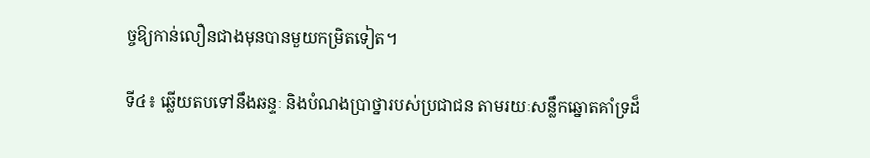ច្ចឱ្យកាន់លឿនជាងមុនបានមួយកម្រិតទៀត។

ទី៤៖ ឆ្លើយតបទៅនឹងឆន្ទៈ និងបំណងប្រាថ្នារបស់ប្រជាជន តាមរយៈសន្លឹកឆ្នោតគាំទ្រដ៏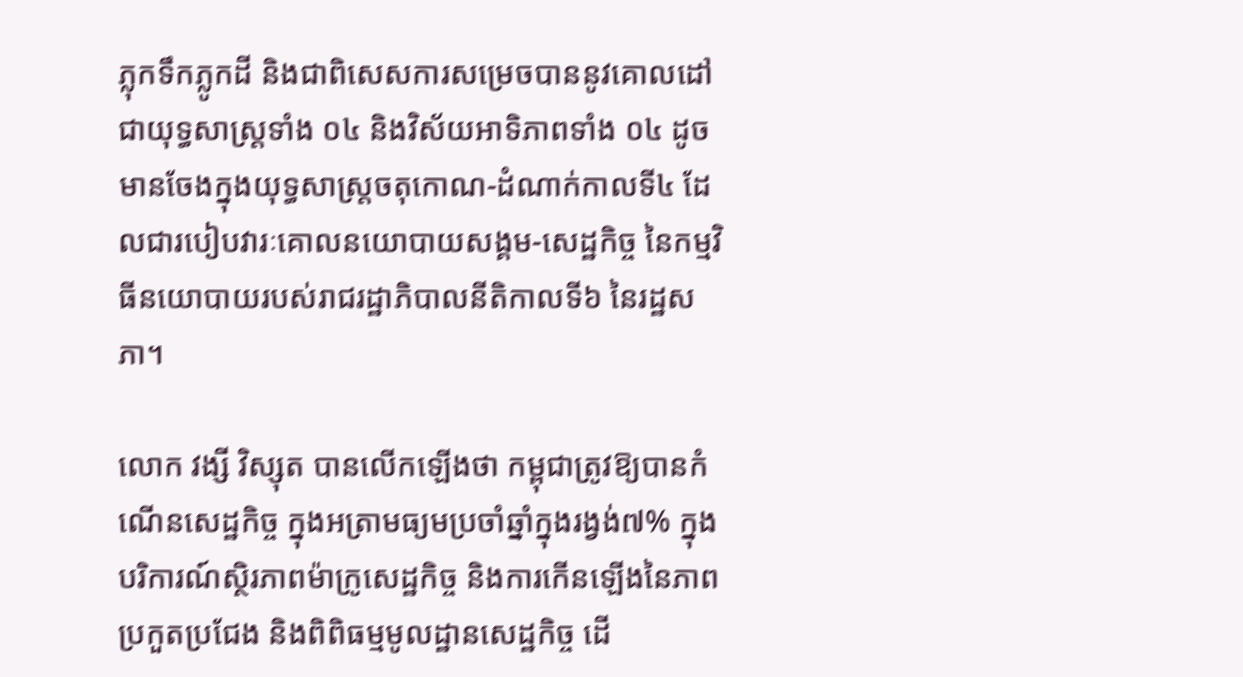ភ្លុកទឹកភ្លូកដី និងជាពិសេសការសម្រេចបាននូវគោលដៅជាយុទ្ធសាស្រ្តទាំង ០៤ និងវិស័យអាទិភាពទាំង ០៤ ដូចមានចែងក្នុងយុទ្ធសាស្រ្តចតុកោណ-ដំណាក់កាលទី៤ ដែលជារបៀបវារៈគោលនយោបាយសង្គម-សេដ្ឋកិច្ច នៃកម្មវិធីនយោបាយរបស់រាជរដ្ឋាភិបាលនីតិកាលទី៦ នៃរដ្ឋសភា។

លោក វង្សី វិស្សុត បានលើកឡើងថា កម្ពុជាត្រូវឱ្យបានកំណើនសេដ្ឋកិច្ច ក្នុងអត្រាមធ្យមប្រចាំឆ្នាំក្នុងរង្វង់៧% ក្នុងបរិការណ៍ស្ថិរភាពម៉ាក្រូសេដ្ឋកិច្ច និងការកើនឡើងនៃភាពប្រកួតប្រជែង និងពិពិធម្មមូលដ្ឋានសេដ្ឋកិច្ច ដើ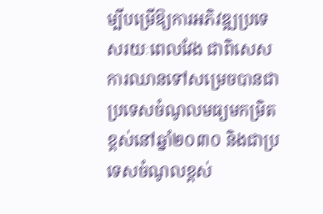ម្បីបម្រើឱ្យការអភិវឌ្ឍប្រទេសរយៈពេលវែង ជាពិសេសការឈានទៅសម្រេចបានជាប្រទេសចំណូលមធ្យមកម្រិតខ្ពស់នៅឆ្នាំ២០៣០ និងជាប្រទេសចំណូលខ្ពស់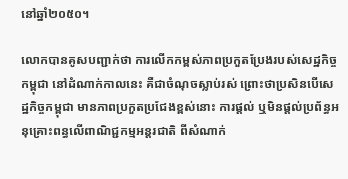នៅឆ្នាំ២០៥០។

លោកបានគូសបញ្ជាក់ថា ការលើកកម្ពស់ភាពប្រកួតប្រែងរបស់សេដ្ឋកិច្ចកម្ពុជា នៅដំណាក់កាលនេះ គឺជាចំណុចស្លាប់រស់ ព្រោះថាប្រសិនបើសេដ្ឋកិច្ចកម្ពុជា មានភាពប្រកួតប្រជែងខ្ពស់នោះ ការផ្តល់ ឬមិនផ្តល់ប្រព័ន្ធអនុគ្រោះពន្ធលើពាណិជ្ជកម្មអន្តរជាតិ ពីសំណាក់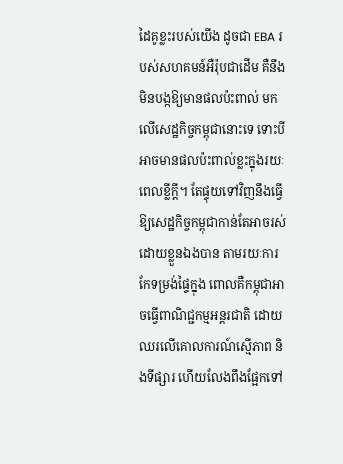ដៃគូខ្លះរបស់យើង ដូចជា EBA របស់សហគមន៍អឺរ៉ុបជាដើម គឺនឹងមិនបង្កឱ្យមានផលប៉ះពាល់ មកលើសេដ្ឋកិច្ចកម្ពុជានោះទេ ទោះបីអាចមានផលប៉ះពាល់ខ្លះក្នុងរយៈពេលខ្លីក្តី។ តែផ្ទុយទៅវិញនឹងធ្វើឱ្យសេដ្ឋកិច្ចកម្ពុជាកាន់តែអាចរស់ដោយខ្លួនឯងបាន តាមរយៈការកែទម្រង់ផ្ទៃក្នុង ពោលគឺកម្ពុជាអាចធ្វើពាណិជ្ជកម្មអន្តរជាតិ ដោយឈរលើគោលការណ៍ស្មើភាព និងទីផ្សារ ហើយលែងពឹងផ្អែកទៅ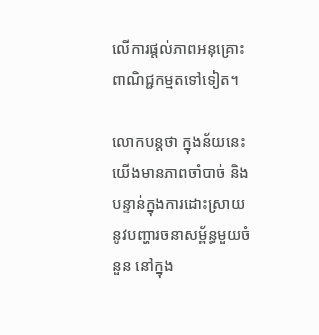លើការផ្តល់ភាពអនុគ្រោះពាណិជ្ជកម្មតទៅទៀត។

លោកបន្តថា ក្នុងន័យនេះ យើងមានភាពចាំបាច់ និងបន្ទាន់ក្នុងការដោះស្រាយនូវបញ្ហារចនាសម្ព័ន្ធមួយចំនួន នៅក្នុង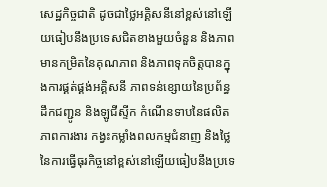សេដ្ឋកិច្ចជាតិ ដូចជាថ្លៃអគ្គិសនីនៅខ្ពស់នៅឡើយធៀបនឹងប្រទេសជិតខាងមួយចំនួន និងភាពមានកម្រិតនៃគុណភាព និងភាពទុកចិត្តបានក្នុងការផ្គត់ផ្គង់អគ្គិសនី ភាពទន់ខ្សោយនៃប្រព័ន្ធដឹកជញ្ជូន និងឡូជីស្ទីក កំណើនទាបនៃផលិតភាពការងារ កង្វះកម្លាំងពលកម្មជំនាញ និងថ្លៃនៃការធ្វើធុរកិច្ចនៅខ្ពស់នៅឡើយធៀបនឹងប្រទេ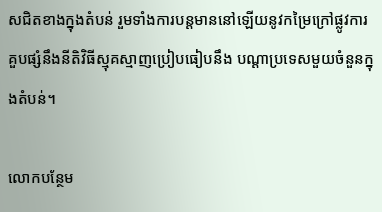សជិតខាងក្នុងតំបន់ រួមទាំងការបន្តមាននៅឡើយនូវកម្រៃក្រៅផ្លូវការ គួបផ្សំនឹងនីតិវិធីស្មុគស្មាញប្រៀបធៀបនឹង បណ្ដាប្រទេសមួយចំនួនក្នុងតំបន់។

លោកបន្ថែម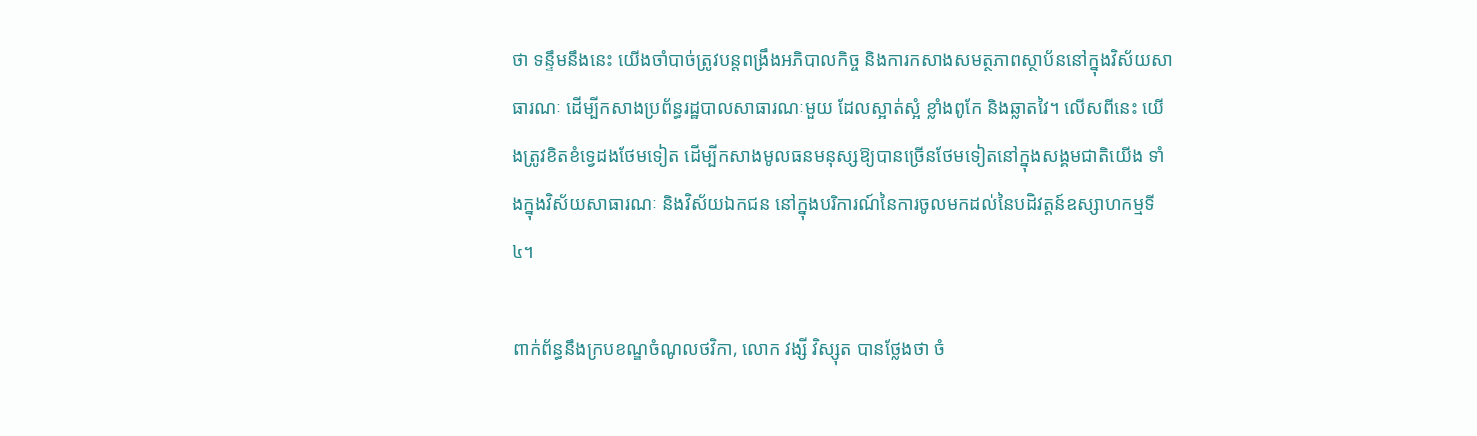ថា ទន្ទឹមនឹងនេះ យើងចាំបាច់ត្រូវបន្តពង្រឹងអភិបាលកិច្ច និងការកសាងសមត្ថភាពស្ថាប័ននៅក្នុងវិស័យសាធារណៈ ដើម្បីកសាងប្រព័ន្ធរដ្ឋបាលសាធារណៈមួយ ដែលស្អាត់ស្អំ ខ្លាំងពូកែ និងឆ្លាតវៃ។ លើសពីនេះ យើងត្រូវខិតខំទ្វេដងថែមទៀត ដើម្បីកសាងមូលធនមនុស្សឱ្យបានច្រើនថែមទៀតនៅក្នុងសង្គមជាតិយើង ទាំងក្នុងវិស័យសាធារណៈ និងវិស័យឯកជន នៅក្នុងបរិការណ៍នៃការចូលមកដល់នៃបដិវត្តន៍ឧស្សាហកម្មទី៤។

ពាក់ព័ន្ធនឹងក្របខណ្ឌចំណូលថវិកា, លោក វង្សី វិស្សុត បានថ្លែងថា ចំ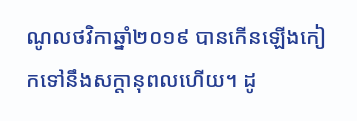ណូលថវិកាឆ្នាំ២០១៩ បានកើនឡើងកៀកទៅនឹងសក្តានុពលហើយ។ ដូ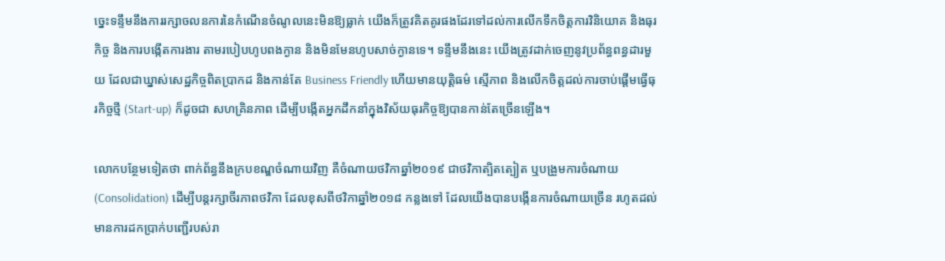ច្នេះទន្ទឹមនឹងការរក្សាចលនការនៃកំណើនចំណូលនេះមិនឱ្យធ្លាក់ យើងក៏ត្រូវគិតគូរផងដែរទៅដល់ការលើកទឹកចិត្តការវិនិយោគ និងធុរកិច្ច និងការបង្កើតការងារ តាមរបៀបហូបពងក្ងាន និងមិនមែនហូបសាច់ក្ងានទេ។ ទន្ទឹមនឹងនេះ យើងត្រូវដាក់ចេញនូវប្រព័ន្ធពន្ធដារមួយ ដែលជាឃ្នាស់សេដ្ឋកិច្ចពិតប្រាកដ និងកាន់តែ Business Friendly ហើយមានយុត្តិធម៌ ស្មើភាព និងលើកចិត្តដល់ការចាប់ផ្តើមធ្វើធុរកិច្ចថ្មី (Start-up) ក៏ដូចជា សហគ្រិនភាព ដើម្បីបង្កើតអ្នកដឹកនាំក្នុងវិស័យធុរកិច្ចឱ្យបានកាន់តែច្រើនឡើង។

លោកបន្ថែមទៀតថា ពាក់ព័ន្ធនឹងក្របខណ្ឌចំណាយវិញ គឺចំណាយថវិកាឆ្នាំ២០១៩ ជាថវិកាត្បិតត្បៀត ឬបង្រួមការចំណាយ (Consolidation) ដើម្បីបន្តរក្សាចីរភាពថវិកា ដែលខុសពីថវិកាឆ្នាំ២០១៨ កន្លងទៅ ដែលយើងបានបង្កើនការចំណាយច្រើន រហូតដល់មានការដកប្រាក់បញ្ជើរបស់រា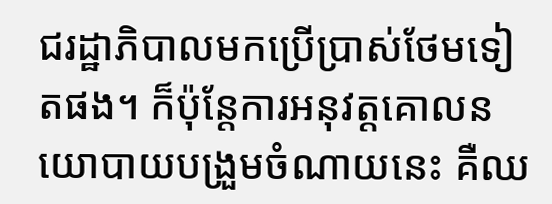ជរដ្ឋាភិបាលមកប្រើប្រាស់ថែមទៀតផង។ ក៏ប៉ុន្តែការអនុវត្តគោលនយោបាយបង្រួមចំណាយនេះ គឺឈ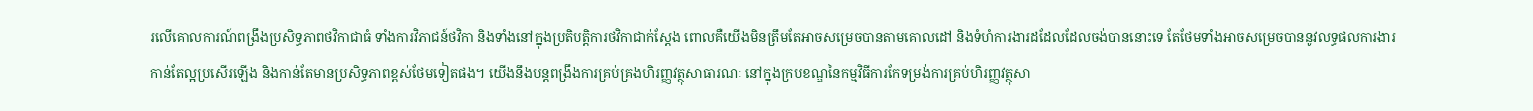រលើគោលការណ៍ពង្រឹងប្រសិទ្ធភាពថវិកាជាធំ ទាំងការវិភាជន៍ថវិកា និងទាំងនៅក្នុងប្រតិបត្តិការថវិកាជាក់ស្តែង ពោលគឺយើងមិនត្រឹមតែអាចសម្រេចបានតាមគោលដៅ និងទំហំការងារដដែលដែលចង់បាននោះទេ តែថែមទាំងអាចសម្រេចបាននូវលទ្ធផលការងារកាន់តែល្អប្រសើរឡើង និងកាន់តែមានប្រសិទ្ធភាពខ្ពស់ថែមទៀតផង។ យើងនឹងបន្តពង្រឹងការគ្រប់គ្រងហិរញ្ញវត្ថុសាធារណៈ នៅក្នុងក្របខណ្ឌនៃកម្មវិធីការកែទម្រង់ការគ្រប់ហិរញ្ញវត្ថុសា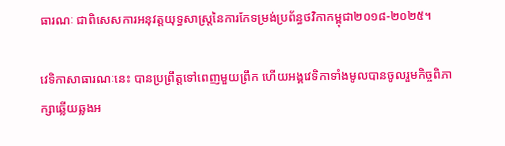ធារណៈ ជាពិសេសការអនុវត្តយុទ្ធសាស្រ្តនៃការកែទម្រង់ប្រព័ន្ធថវិកាកម្ពុជា២០១៨-២០២៥។

វេទិកាសាធារណៈនេះ បានប្រព្រឹត្តទៅពេញមួយព្រឹក ហើយអង្គវេទិកាទាំងមូលបានចូលរួមកិច្ចពិភាក្សាឆ្លើយឆ្លងអ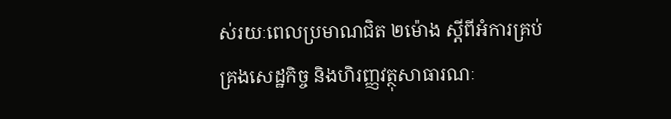ស់រយៈពេលប្រមាណជិត ២ម៉ោង ស្តីពីអំការគ្រប់គ្រងសេដ្ឋកិច្ច និងហិរញ្ញវត្ថុសាធារណៈ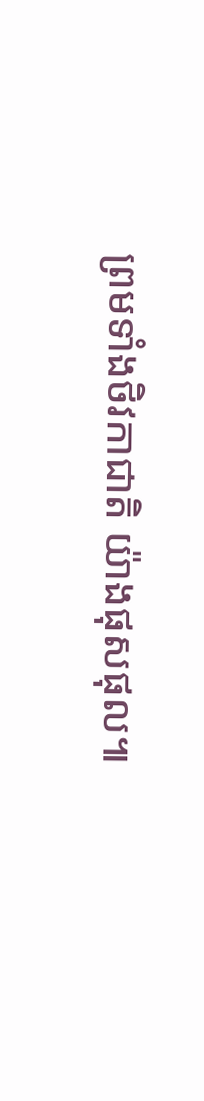ព្រមទាំងថិវកាជាតិ យ៉ាងផុសផុល៕